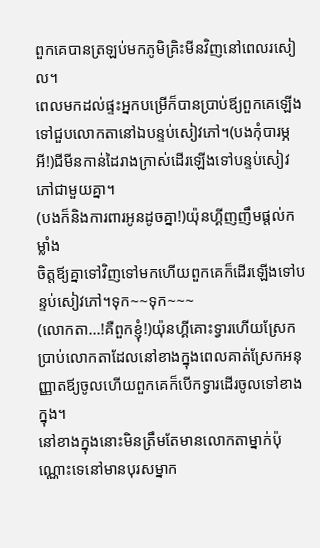ពួកគេបានត្រឡប់មកភូមិគ្រិះមីនវិញនៅពេលរសៀល។
ពេលមកដល់ផ្ទះអ្នកបម្រើក៏បានប្រាប់ឪ្យពួកគេឡើងទៅជួបលោកតានៅឯបន្ទប់សៀវភៅ។(បងកុំបារម្ភអី!)ជីមីនកាន់ដៃរាងក្រាស់ដើរឡើងទៅបន្ទប់សៀវភៅជាមួយគ្នា។
(បងក៏និងការពារអូនដូចគ្នា!)យ៉ុនហ្គីញញឹមផ្ដល់កម្លាំង
ចិត្តឪ្យគ្នាទៅវិញទៅមកហើយពួកគេក៏ដើរឡើងទៅបន្ទប់សៀវភៅ។ទុក~~ទុក~~~
(លោកតា...!គឺពួកខ្ញុំ!)យ៉ុនហ្គីគោះទ្វារហើយស្រែកប្រាប់លោកតាដែលនៅខាងក្នុងពេលគាត់ស្រែកអនុញ្ញាតឪ្យចូលហើយពួកគេក៏បើកទ្វារដើរចូលទៅខាងក្នុង។
នៅខាងក្នុងនោះមិនត្រឹមតែមានលោកតាម្នាក់ប៉ុណ្ណោះទេនៅមានបុរសម្នាក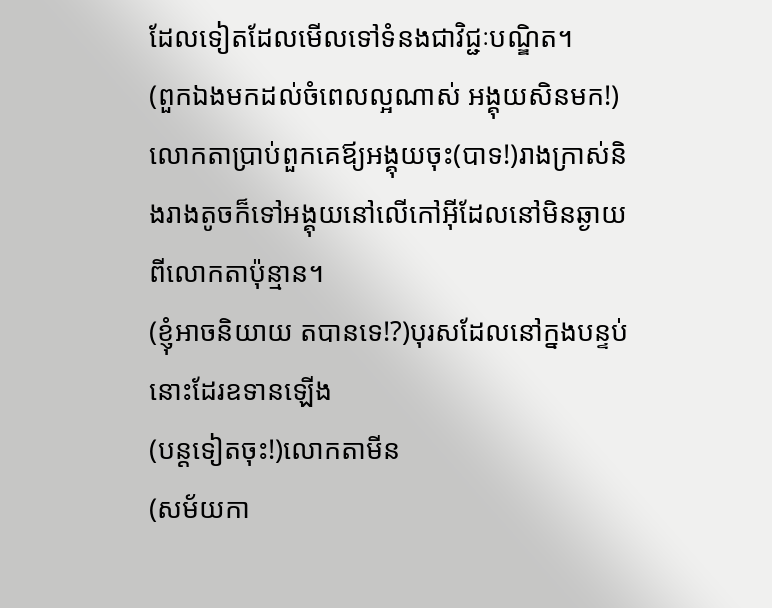ដែលទៀតដែលមើលទៅទំនងជាវិជ្ជៈបណ្ឌិត។
(ពួកឯងមកដល់ចំពេលល្អណាស់ អង្គុយសិនមក!)
លោកតាប្រាប់ពួកគេឪ្យអង្គុយចុះ(បាទ!)រាងក្រាស់និងរាងតូចក៏ទៅអង្គុយនៅលើកៅអុីដែលនៅមិនឆ្ងាយពីលោកតាប៉ុន្មាន។
(ខ្ញុំអាចនិយាយ តបានទេ!?)បុរសដែលនៅក្នងបន្ទប់នោះដែរឧទានឡើង
(បន្ដទៀតចុះ!)លោកតាមីន
(សម័យកា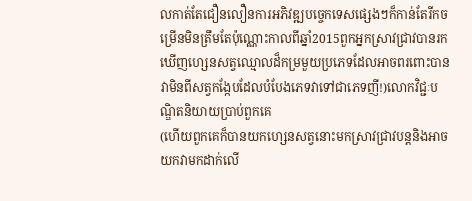លកាត់តែជឿនលឿនការអភិវឌ្ឍបច្ចេកទេសផ្សេងៗក៏កាន់តែរីកចម្រើនមិនត្រឹមតែប៉ុណ្ណោះកាលពីឆ្នាំ2015ពួកអ្នកស្រាវជ្រាវបានរកឃើញហ្សេនសត្វឈ្មោលដ៏កម្រមួយប្រភេទដែលអាចពរពោះបានវាមិនពីសត្វកង្កែបដែលបំបែងភេទវាទៅជាភេទញី!)លោកវិជ្ជៈបណ្ឌិតនិយាយប្រាប់ពួកគេ
(ហើយពួកគេក៏បានយកហ្សេនសត្វនោះមកស្រាវជ្រាវបន្ដនិងអាចយកវាមកដាក់លើ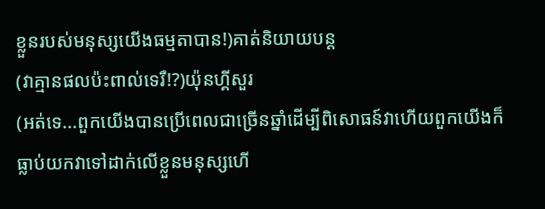ខ្លួនរបស់មនុស្សយើងធម្មតាបាន!)គាត់និយាយបន្ដ
(វាគ្មានផលប៉ះពាល់ទេរឺ!?)យ៉ុនហ្គីសួរ
(អត់ទេ...ពួកយើងបានប្រើពេលជាច្រើនឆ្នាំដើម្បីពិសោធន៍វាហើយពួកយើងក៏ធ្លាប់យកវាទៅដាក់លើខ្លួនមនុស្សហើ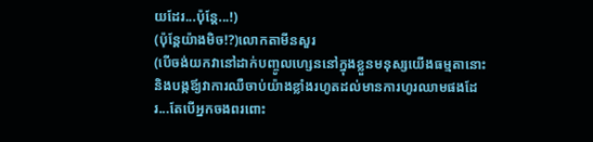យដែរ...ប៉ុន្ដែ...!)
(ប៉ុន្ដែយ៉ាងមិច!?)លោកតាមីនសួរ
(បើចង់យកវានៅដាក់បញ្ចូលហ្សេននៅក្នុងខ្លួនមនុស្សយើងធម្មតានោះនិងបង្កឪ្យវាការឈឺចាប់យ៉ាងខ្លាំងរហូតដល់មានការហូរឈាមផងដែរ...តែបើអ្នកចងពរពោះ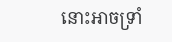នោះអាចទ្រាំ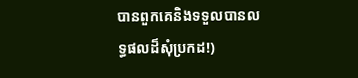បានពួកគេនិងទទួលបានលទ្ធផលដ៏សុំប្រកដ!)